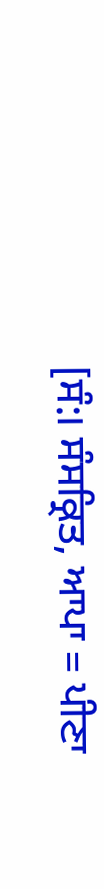[ਸੰ:। ਸੰਸਕ੍ਰਿਤ, ਆਪਾ = ਪੀਣਾ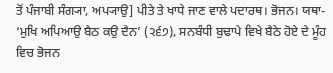ਤੋਂ ਪੰਜਾਬੀ ਸੰਗ੍ਯਾ, ਅਪ੍ਯਾਉ] ਪੀਤੇ ਤੇ ਖਾਧੇ ਜਾਣ ਵਾਲੇ ਪਦਾਰਥ। ਭੋਜਨ। ਯਥਾ- ‘ਮੁਖਿ ਅਪਿਆਉ ਬੈਠ ਕਉ ਦੈਨ’ (੨੬੭), ਸਨਬੰਧੀ ਬੁਢਾਪੇ ਵਿਖੇ ਬੈਠੇ ਹੋਏ ਦੇ ਮੂੰਹ ਵਿਚ ਭੋਜਨ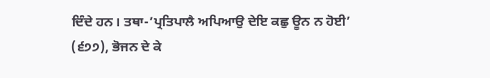ਦਿੰਦੇ ਹਨ। ਤਥਾ-’ਪ੍ਰਤਿਪਾਲੈ ਅਪਿਆਉ ਦੇਇ ਕਛੁ ਊਨ ਨ ਹੋਈ’ (੬੭੭), ਭੋਜਨ ਦੇ ਕੇ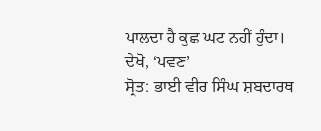ਪਾਲਦਾ ਹੈ ਕੁਛ ਘਟ ਨਹੀਂ ਹੁੰਦਾ। ਦੇਖੋ, ‘ਪਵਣ’
ਸ੍ਰੋਤ: ਭਾਈ ਵੀਰ ਸਿੰਘ ਸ਼ਬਦਾਰਥ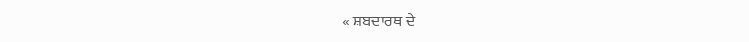« ਸ਼ਬਦਾਰਥ ਦੇ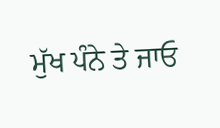ਮੁੱਖ ਪੰਨੇ ਤੇ ਜਾਓ